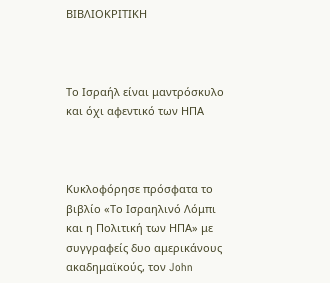ΒΙΒΛΙΟΚΡΙΤΙΚΗ



Το Ισραήλ είναι μαντρόσκυλο και όχι αφεντικό των ΗΠΑ



Κυκλοφόρησε πρόσφατα το βιβλίο «Το Ισραηλινό Λόμπι και η Πολιτική των ΗΠΑ» με συγγραφείς δυο αμερικάνους ακαδημαϊκούς, τον John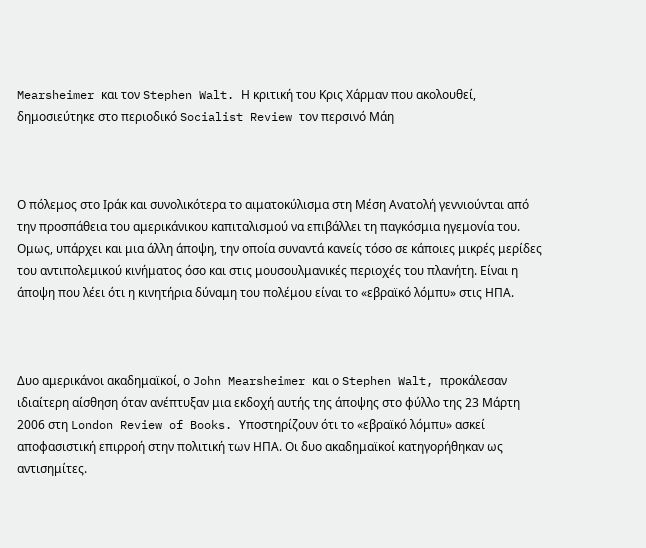Mearsheimer και τον Stephen Walt. Η κριτική του Κρις Χάρμαν που ακολουθεί, δημοσιεύτηκε στο περιοδικό Socialist Review τον περσινό Μάη



Ο πόλεμος στο Ιράκ και συνολικότερα το αιματοκύλισμα στη Μέση Ανατολή γεννιούνται από την προσπάθεια του αμερικάνικου καπιταλισμού να επιβάλλει τη παγκόσμια ηγεμονία του. Ομως, υπάρχει και μια άλλη άποψη, την οποία συναντά κανείς τόσο σε κάποιες μικρές μερίδες του αντιπολεμικού κινήματος όσο και στις μουσουλμανικές περιοχές του πλανήτη. Είναι η άποψη που λέει ότι η κινητήρια δύναμη του πολέμου είναι το «εβραϊκό λόμπυ» στις ΗΠΑ.



Δυο αμερικάνοι ακαδημαϊκοί, ο John Mearsheimer και ο Stephen Walt, προκάλεσαν ιδιαίτερη αίσθηση όταν ανέπτυξαν μια εκδοχή αυτής της άποψης στο φύλλο της 23 Μάρτη 2006 στη London Review of Books. Υποστηρίζουν ότι το «εβραϊκό λόμπυ» ασκεί αποφασιστική επιρροή στην πολιτική των ΗΠΑ. Οι δυο ακαδημαϊκοί κατηγορήθηκαν ως αντισημίτες.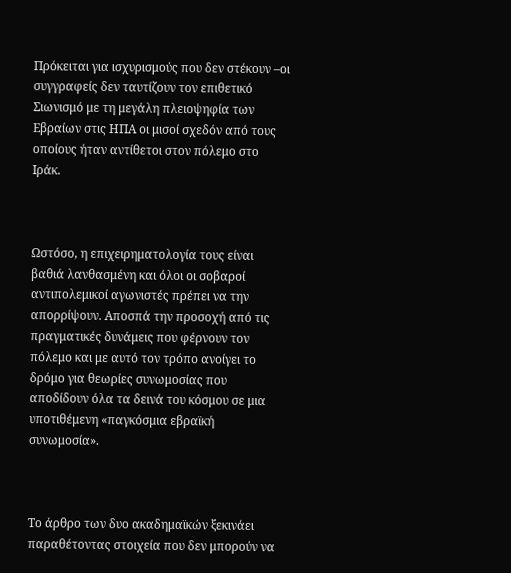Πρόκειται για ισχυρισμούς που δεν στέκουν –οι συγγραφείς δεν ταυτίζουν τον επιθετικό Σιωνισμό με τη μεγάλη πλειοψηφία των Εβραίων στις ΗΠΑ οι μισοί σχεδόν από τους οποίους ήταν αντίθετοι στον πόλεμο στο Ιράκ.



Ωστόσο, η επιχειρηματολογία τους είναι βαθιά λανθασμένη και όλοι οι σοβαροί αντιπολεμικοί αγωνιστές πρέπει να την απορρίψουν. Αποσπά την προσοχή από τις πραγματικές δυνάμεις που φέρνουν τον πόλεμο και με αυτό τον τρόπο ανοίγει το δρόμο για θεωρίες συνωμοσίας που αποδίδουν όλα τα δεινά του κόσμου σε μια υποτιθέμενη «παγκόσμια εβραϊκή συνωμοσία».



Το άρθρο των δυο ακαδημαϊκών ξεκινάει παραθέτοντας στοιχεία που δεν μπορούν να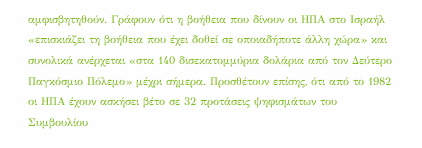αμφισβητηθούν. Γράφουν ότι η βοήθεια που δίνουν οι ΗΠΑ στο Ισραήλ «επισκιάζει τη βοήθεια που έχει δοθεί σε οποιαδήποτε άλλη χώρα» και συνολικά ανέρχεται «στα 140 δισεκατομμύρια δολάρια από τον Δεύτερο Παγκόσμιο Πόλεμο» μέχρι σήμερα. Προσθέτουν επίσης, ότι από το 1982 οι ΗΠΑ έχουν ασκήσει βέτο σε 32 προτάσεις ψηφισμάτων του Συμβουλίου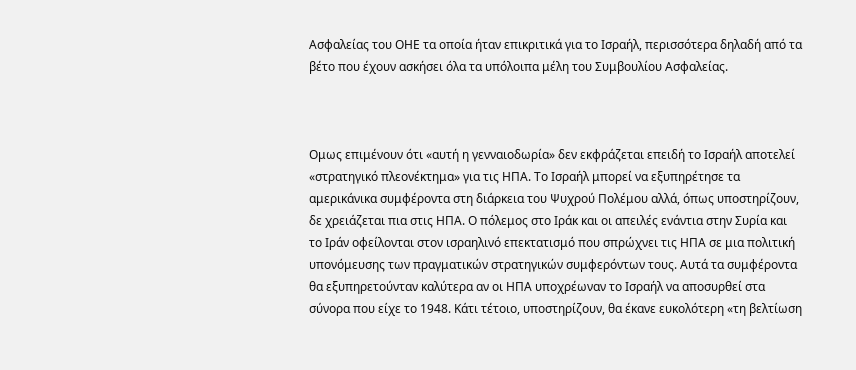Ασφαλείας του ΟΗΕ τα οποία ήταν επικριτικά για το Ισραήλ, περισσότερα δηλαδή από τα βέτο που έχουν ασκήσει όλα τα υπόλοιπα μέλη του Συμβουλίου Ασφαλείας.



Ομως επιμένουν ότι «αυτή η γενναιοδωρία» δεν εκφράζεται επειδή το Ισραήλ αποτελεί «στρατηγικό πλεονέκτημα» για τις ΗΠΑ. Το Ισραήλ μπορεί να εξυπηρέτησε τα αμερικάνικα συμφέροντα στη διάρκεια του Ψυχρού Πολέμου αλλά, όπως υποστηρίζουν, δε χρειάζεται πια στις ΗΠΑ. Ο πόλεμος στο Ιράκ και οι απειλές ενάντια στην Συρία και το Ιράν οφείλονται στον ισραηλινό επεκτατισμό που σπρώχνει τις ΗΠΑ σε μια πολιτική υπονόμευσης των πραγματικών στρατηγικών συμφερόντων τους. Αυτά τα συμφέροντα θα εξυπηρετούνταν καλύτερα αν οι ΗΠΑ υποχρέωναν το Ισραήλ να αποσυρθεί στα σύνορα που είχε το 1948. Κάτι τέτοιο, υποστηρίζουν, θα έκανε ευκολότερη «τη βελτίωση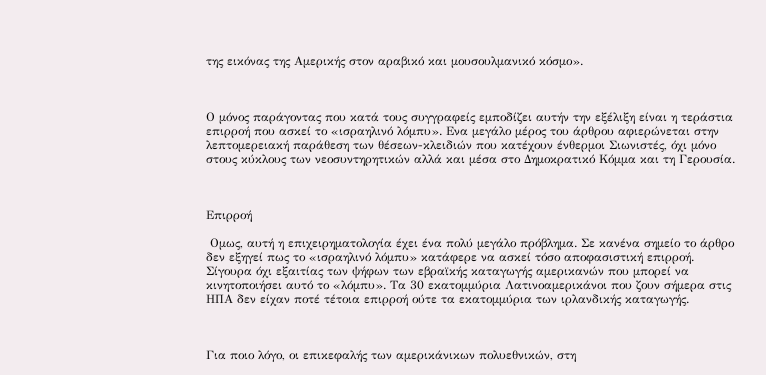της εικόνας της Αμερικής στον αραβικό και μουσουλμανικό κόσμο».



Ο μόνος παράγοντας που κατά τους συγγραφείς εμποδίζει αυτήν την εξέλιξη είναι η τεράστια επιρροή που ασκεί το «ισραηλινό λόμπυ». Ενα μεγάλο μέρος του άρθρου αφιερώνεται στην λεπτομερειακή παράθεση των θέσεων-κλειδιών που κατέχουν ένθερμοι Σιωνιστές, όχι μόνο στους κύκλους των νεοσυντηρητικών αλλά και μέσα στο Δημοκρατικό Κόμμα και τη Γερουσία.



Επιρροή

 Ομως, αυτή η επιχειρηματολογία έχει ένα πολύ μεγάλο πρόβλημα. Σε κανένα σημείο το άρθρο δεν εξηγεί πως το «ισραηλινό λόμπυ» κατάφερε να ασκεί τόσο αποφασιστική επιρροή. Σίγουρα όχι εξαιτίας των ψήφων των εβραϊκής καταγωγής αμερικανών που μπορεί να κινητοποιήσει αυτό το «λόμπυ». Τα 30 εκατομμύρια Λατινοαμερικάνοι που ζουν σήμερα στις ΗΠΑ δεν είχαν ποτέ τέτοια επιρροή ούτε τα εκατομμύρια των ιρλανδικής καταγωγής.



Για ποιο λόγο, οι επικεφαλής των αμερικάνικων πολυεθνικών, στη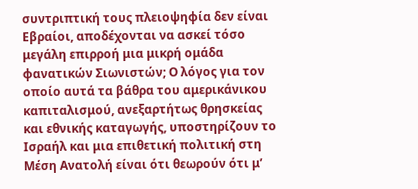συντριπτική τους πλειοψηφία δεν είναι Εβραίοι, αποδέχονται να ασκεί τόσο μεγάλη επιρροή μια μικρή ομάδα φανατικών Σιωνιστών; Ο λόγος για τον οποίο αυτά τα βάθρα του αμερικάνικου καπιταλισμού, ανεξαρτήτως θρησκείας και εθνικής καταγωγής, υποστηρίζουν το Ισραήλ και μια επιθετική πολιτική στη Μέση Ανατολή είναι ότι θεωρούν ότι μ’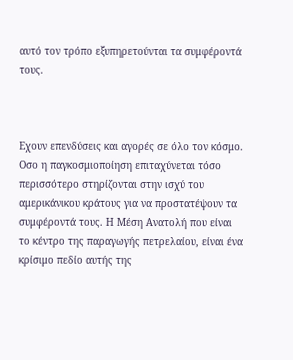αυτό τον τρόπο εξυπηρετούνται τα συμφέροντά τους.



Εχουν επενδύσεις και αγορές σε όλο τον κόσμο. Οσο η παγκοσμιοποίηση επιταχύνεται τόσο περισσότερο στηρίζονται στην ισχύ του αμερικάνικου κράτους για να προστατέψουν τα συμφέροντά τους. Η Μέση Ανατολή που είναι το κέντρο της παραγωγής πετρελαίου, είναι ένα κρίσιμο πεδίο αυτής της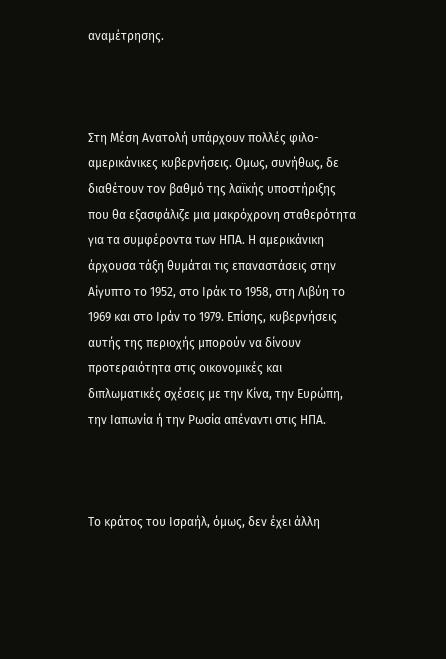αναμέτρησης.



Στη Μέση Ανατολή υπάρχουν πολλές φιλο-αμερικάνικες κυβερνήσεις. Ομως, συνήθως, δε διαθέτουν τον βαθμό της λαϊκής υποστήριξης που θα εξασφάλιζε μια μακρόχρονη σταθερότητα για τα συμφέροντα των ΗΠΑ. Η αμερικάνικη άρχουσα τάξη θυμάται τις επαναστάσεις στην Αίγυπτο το 1952, στο Ιράκ το 1958, στη Λιβύη το 1969 και στο Ιράν το 1979. Επίσης, κυβερνήσεις αυτής της περιοχής μπορούν να δίνουν προτεραιότητα στις οικονομικές και διπλωματικές σχέσεις με την Κίνα, την Ευρώπη, την Ιαπωνία ή την Ρωσία απέναντι στις ΗΠΑ.



Το κράτος του Ισραήλ, όμως, δεν έχει άλλη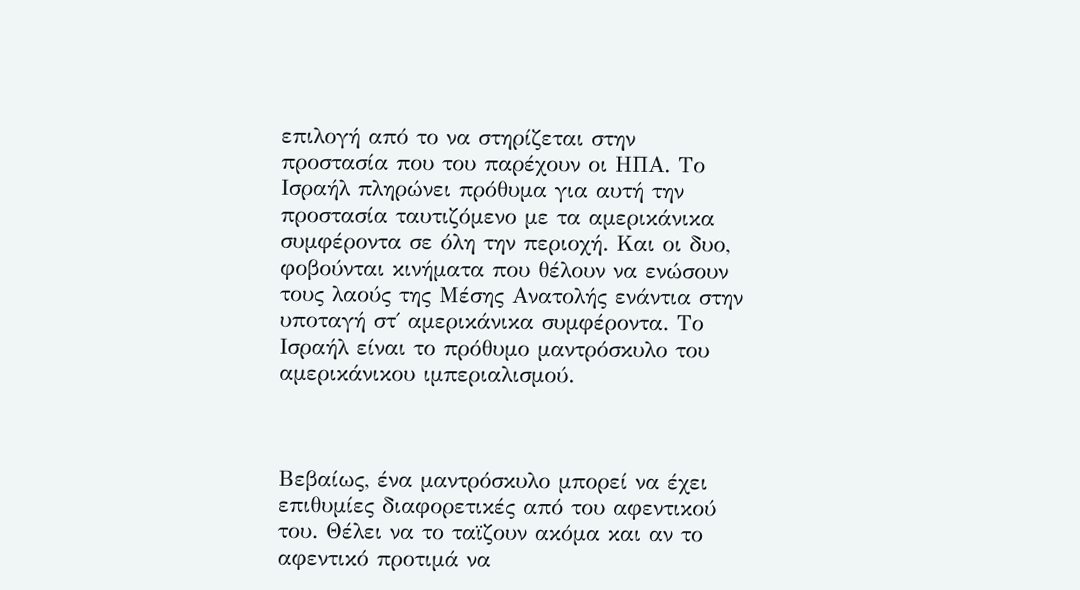επιλογή από το να στηρίζεται στην προστασία που του παρέχουν οι ΗΠΑ. Το Ισραήλ πληρώνει πρόθυμα για αυτή την προστασία ταυτιζόμενο με τα αμερικάνικα συμφέροντα σε όλη την περιοχή. Και οι δυο, φοβούνται κινήματα που θέλουν να ενώσουν τους λαούς της Μέσης Ανατολής ενάντια στην υποταγή στ΄ αμερικάνικα συμφέροντα. Το Ισραήλ είναι το πρόθυμο μαντρόσκυλο του αμερικάνικου ιμπεριαλισμού.



Βεβαίως, ένα μαντρόσκυλο μπορεί να έχει επιθυμίες διαφορετικές από του αφεντικού του. Θέλει να το ταϊζουν ακόμα και αν το αφεντικό προτιμά να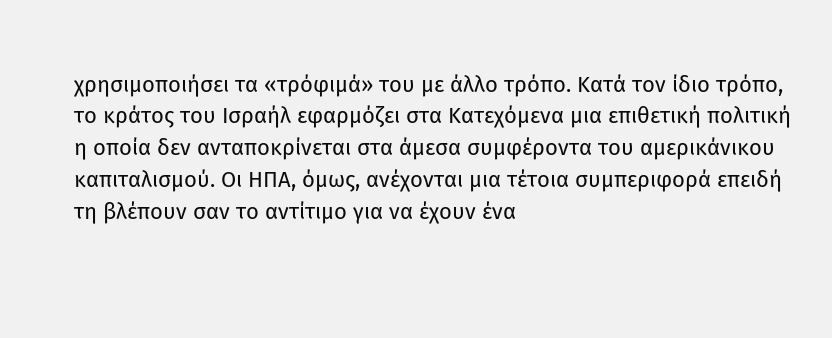χρησιμοποιήσει τα «τρόφιμά» του με άλλο τρόπο. Κατά τον ίδιο τρόπο, το κράτος του Ισραήλ εφαρμόζει στα Κατεχόμενα μια επιθετική πολιτική η οποία δεν ανταποκρίνεται στα άμεσα συμφέροντα του αμερικάνικου καπιταλισμού. Οι ΗΠΑ, όμως, ανέχονται μια τέτοια συμπεριφορά επειδή τη βλέπουν σαν το αντίτιμο για να έχουν ένα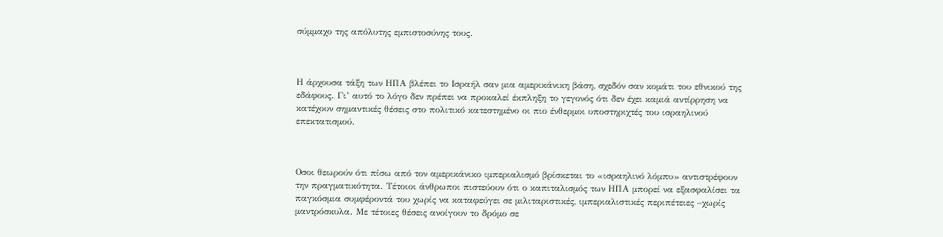σύμμαχο της απόλυτης εμπιστοσύνης τους.



Η άρχουσα τάξη των ΗΠΑ βλέπει το Ισραήλ σαν μια αμερικάνικη βάση, σχεδόν σαν κομάτι του εθνικού της εδάφους. Γι’ αυτό το λόγο δεν πρέπει να προκαλεί έκπληξη το γεγονός ότι δεν έχει καμιά αντίρρηση να κατέχουν σημαντικές θέσεις στο πολιτικό κατεστημένο οι πιο ένθερμοι υποστηριχτές του ισραηλινού επεκτατισμού.



Οσοι θεωρούν ότι πίσω από τον αμερικάνικο ιμπεριαλισμό βρίσκεται το «ισραηλινό λόμπυ» αντιστρέφουν την πραγματικότητα. Τέτοιοι άνθρωποι πιστεύουν ότι ο καπιταλισμός των ΗΠΑ μπορεί να εξασφαλίσει τα παγκόσμια συμφέροντά του χωρίς να καταφεύγει σε μιλιταριστικές, ιμπεριαλιστικές περιπέτειες –χωρίς μαντρόσκυλα. Με τέτοιες θέσεις ανοίγουν το δρόμο σε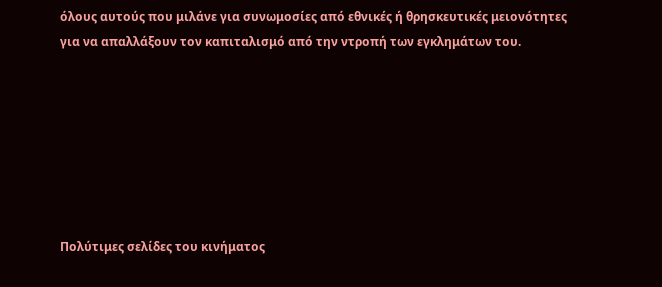όλους αυτούς που μιλάνε για συνωμοσίες από εθνικές ή θρησκευτικές μειονότητες για να απαλλάξουν τον καπιταλισμό από την ντροπή των εγκλημάτων του.







Πολύτιμες σελίδες του κινήματος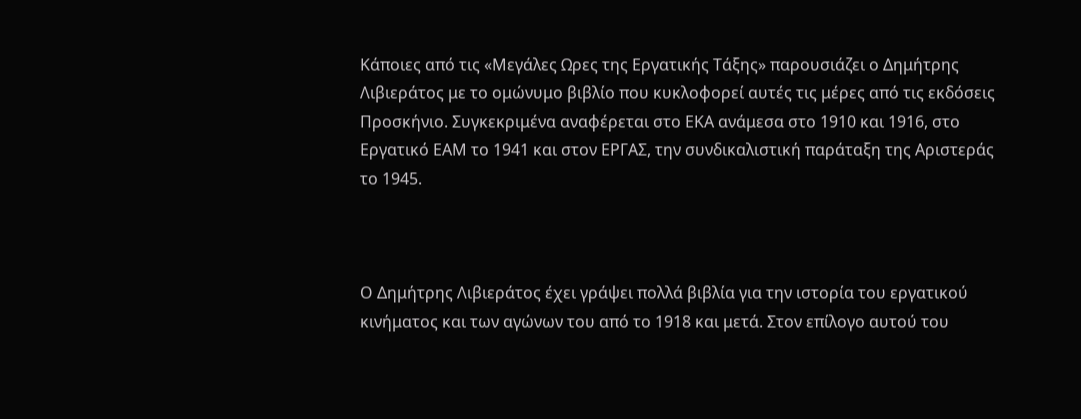Κάποιες από τις «Μεγάλες Ωρες της Εργατικής Τάξης» παρουσιάζει ο Δημήτρης Λιβιεράτος με το ομώνυμο βιβλίο που κυκλοφορεί αυτές τις μέρες από τις εκδόσεις Προσκήνιο. Συγκεκριμένα αναφέρεται στο ΕΚΑ ανάμεσα στο 1910 και 1916, στο Εργατικό ΕΑΜ το 1941 και στον ΕΡΓΑΣ, την συνδικαλιστική παράταξη της Αριστεράς το 1945.



Ο Δημήτρης Λιβιεράτος έχει γράψει πολλά βιβλία για την ιστορία του εργατικού κινήματος και των αγώνων του από το 1918 και μετά. Στον επίλογο αυτού του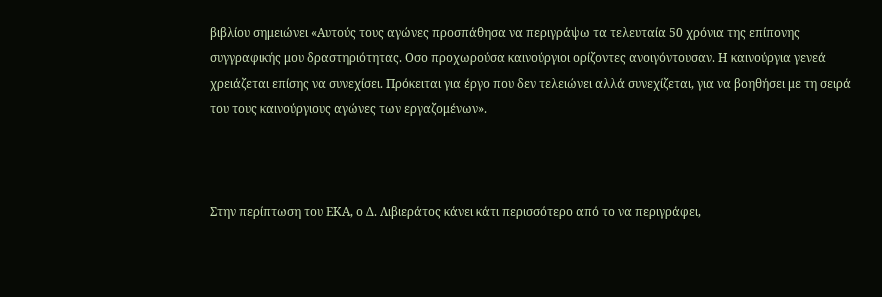βιβλίου σημειώνει «Αυτούς τους αγώνες προσπάθησα να περιγράψω τα τελευταία 50 χρόνια της επίπονης συγγραφικής μου δραστηριότητας. Οσο προχωρούσα καινούργιοι ορίζοντες ανοιγόντουσαν. Η καινούργια γενεά χρειάζεται επίσης να συνεχίσει. Πρόκειται για έργο που δεν τελειώνει αλλά συνεχίζεται, για να βοηθήσει με τη σειρά του τους καινούργιους αγώνες των εργαζομένων».



Στην περίπτωση του ΕΚΑ, ο Δ. Λιβιεράτος κάνει κάτι περισσότερο από το να περιγράφει,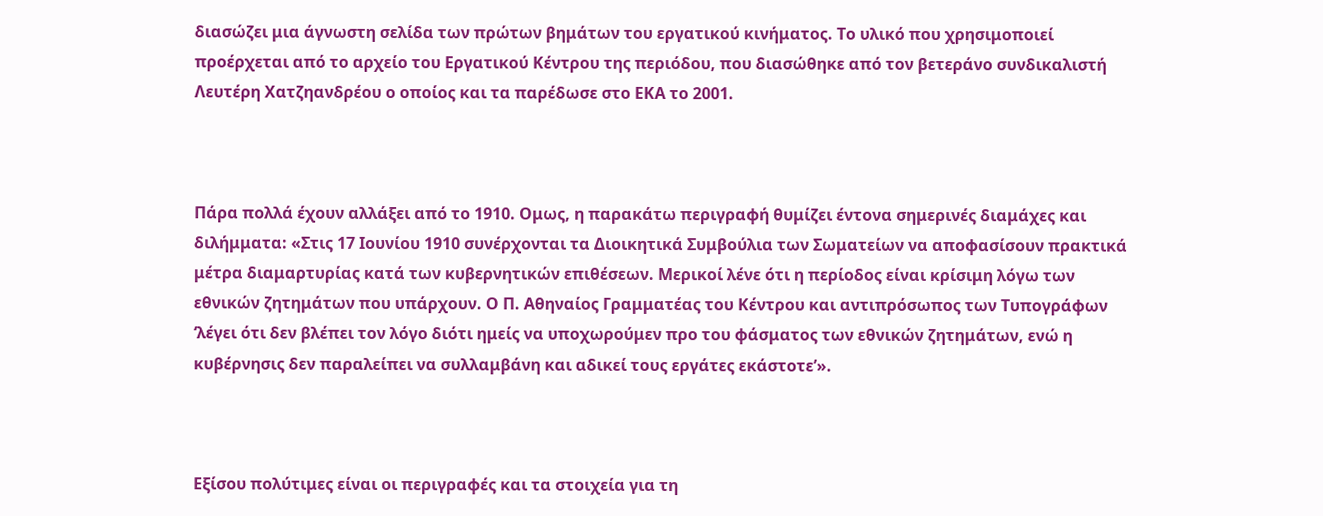διασώζει μια άγνωστη σελίδα των πρώτων βημάτων του εργατικού κινήματος. Το υλικό που χρησιμοποιεί προέρχεται από το αρχείο του Εργατικού Κέντρου της περιόδου, που διασώθηκε από τον βετεράνο συνδικαλιστή Λευτέρη Χατζηανδρέου ο οποίος και τα παρέδωσε στο ΕΚΑ το 2001.



Πάρα πολλά έχουν αλλάξει από το 1910. Ομως, η παρακάτω περιγραφή θυμίζει έντονα σημερινές διαμάχες και διλήμματα: «Στις 17 Ιουνίου 1910 συνέρχονται τα Διοικητικά Συμβούλια των Σωματείων να αποφασίσουν πρακτικά μέτρα διαμαρτυρίας κατά των κυβερνητικών επιθέσεων. Μερικοί λένε ότι η περίοδος είναι κρίσιμη λόγω των εθνικών ζητημάτων που υπάρχουν. Ο Π. Αθηναίος Γραμματέας του Κέντρου και αντιπρόσωπος των Τυπογράφων ‘λέγει ότι δεν βλέπει τον λόγο διότι ημείς να υποχωρούμεν προ του φάσματος των εθνικών ζητημάτων, ενώ η κυβέρνησις δεν παραλείπει να συλλαμβάνη και αδικεί τους εργάτες εκάστοτε’».



Εξίσου πολύτιμες είναι οι περιγραφές και τα στοιχεία για τη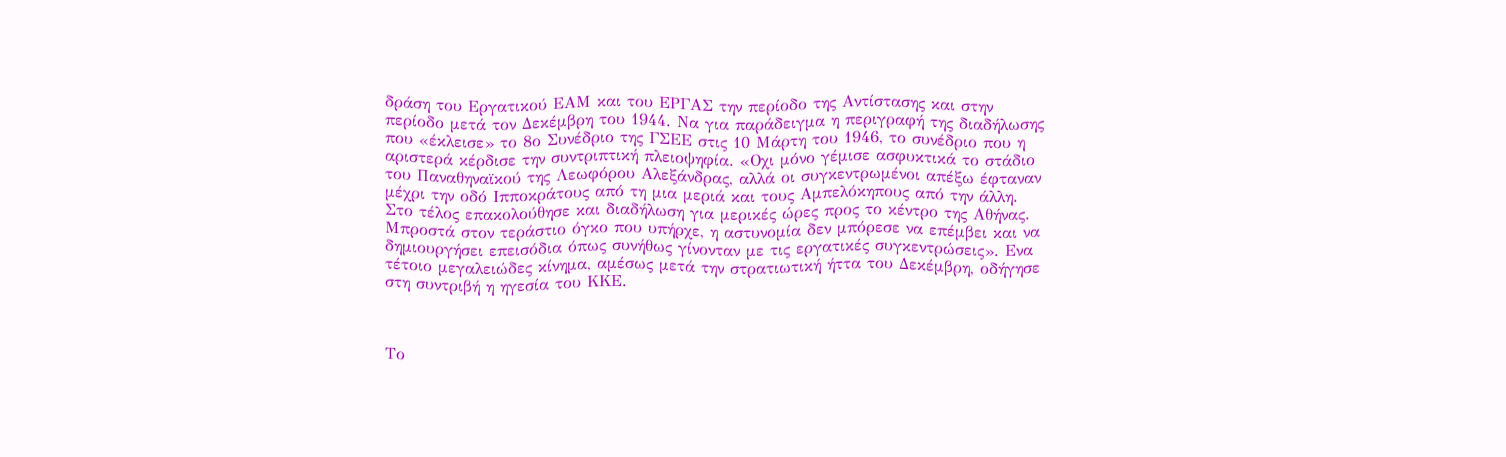δράση του Εργατικού ΕΑΜ και του ΕΡΓΑΣ την περίοδο της Αντίστασης και στην περίοδο μετά τον Δεκέμβρη του 1944. Να για παράδειγμα η περιγραφή της διαδήλωσης που «έκλεισε» το 8ο Συνέδριο της ΓΣΕΕ στις 10 Μάρτη του 1946, το συνέδριο που η αριστερά κέρδισε την συντριπτική πλειοψηφία. «Οχι μόνο γέμισε ασφυκτικά το στάδιο του Παναθηναϊκού της Λεωφόρου Αλεξάνδρας, αλλά οι συγκεντρωμένοι απέξω έφταναν μέχρι την οδό Ιπποκράτους από τη μια μεριά και τους Αμπελόκηπους από την άλλη. Στο τέλος επακολούθησε και διαδήλωση για μερικές ώρες προς το κέντρο της Αθήνας. Μπροστά στον τεράστιο όγκο που υπήρχε, η αστυνομία δεν μπόρεσε να επέμβει και να δημιουργήσει επεισόδια όπως συνήθως γίνονταν με τις εργατικές συγκεντρώσεις». Ενα τέτοιο μεγαλειώδες κίνημα, αμέσως μετά την στρατιωτική ήττα του Δεκέμβρη, οδήγησε στη συντριβή η ηγεσία του ΚΚΕ.



Το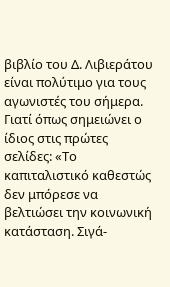βιβλίο του Δ. Λιβιεράτου είναι πολύτιμο για τους αγωνιστές του σήμερα. Γιατί όπως σημειώνει ο ίδιος στις πρώτες σελίδες: «Το καπιταλιστικό καθεστώς δεν μπόρεσε να βελτιώσει την κοινωνική κατάσταση. Σιγά-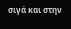σιγά και στην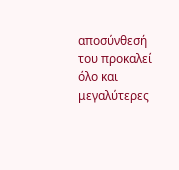αποσύνθεσή του προκαλεί όλο και μεγαλύτερες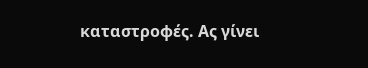καταστροφές. Ας γίνει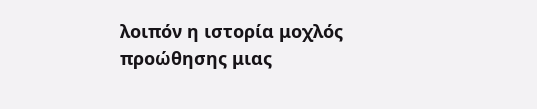λοιπόν η ιστορία μοχλός προώθησης μιας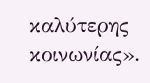καλύτερης κοινωνίας».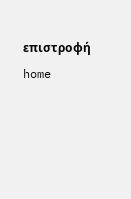επιστροφή          home